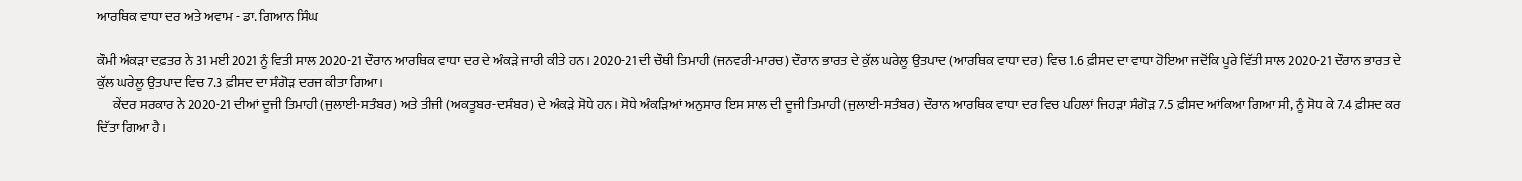ਆਰਥਿਕ ਵਾਧਾ ਦਰ ਅਤੇ ਅਵਾਮ - ਡਾ. ਗਿਆਨ ਸਿੰਘ

ਕੌਮੀ ਅੰਕੜਾ ਦਫ਼ਤਰ ਨੇ 31 ਮਈ 2021 ਨੂੰ ਵਿਤੀ ਸਾਲ 2020-21 ਦੌਰਾਨ ਆਰਥਿਕ ਵਾਧਾ ਦਰ ਦੇ ਅੰਕੜੇ ਜਾਰੀ ਕੀਤੇ ਹਨ। 2020-21 ਦੀ ਚੌਥੀ ਤਿਮਾਹੀ (ਜਨਵਰੀ-ਮਾਰਚ) ਦੌਰਾਨ ਭਾਰਤ ਦੇ ਕੁੱਲ ਘਰੇਲੂ ਉਤਪਾਦ (ਆਰਥਿਕ ਵਾਧਾ ਦਰ) ਵਿਚ 1.6 ਫ਼ੀਸਦ ਦਾ ਵਾਧਾ ਹੋਇਆ ਜਦੋਂਕਿ ਪੂਰੇ ਵਿੱਤੀ ਸਾਲ 2020-21 ਦੌਰਾਨ ਭਾਰਤ ਦੇ ਕੁੱਲ ਘਰੇਲੂ ਉਤਪਾਦ ਵਿਚ 7.3 ਫ਼ੀਸਦ ਦਾ ਸੰਗੋੜ ਦਰਜ ਕੀਤਾ ਗਿਆ।
      ਕੇਂਦਰ ਸਰਕਾਰ ਨੇ 2020-21 ਦੀਆਂ ਦੂਜੀ ਤਿਮਾਹੀ (ਜੁਲਾਈ-ਸਤੰਬਰ) ਅਤੇ ਤੀਜੀ (ਅਕਤੂਬਰ-ਦਸੰਬਰ) ਦੇ ਅੰਕੜੇ ਸੋਧੇ ਹਨ। ਸੋਧੇ ਅੰਕੜਿਆਂ ਅਨੁਸਾਰ ਇਸ ਸਾਲ ਦੀ ਦੂਜੀ ਤਿਮਾਹੀ (ਜੁਲਾਈ-ਸਤੰਬਰ) ਦੌਰਾਨ ਆਰਥਿਕ ਵਾਧਾ ਦਰ ਵਿਚ ਪਹਿਲਾਂ ਜਿਹੜਾ ਸੰਗੋੜ 7.5 ਫ਼ੀਸਦ ਆਂਕਿਆ ਗਿਆ ਸੀ, ਨੂੰ ਸੋਧ ਕੇ 7.4 ਫ਼ੀਸਦ ਕਰ ਦਿੱਤਾ ਗਿਆ ਹੈ।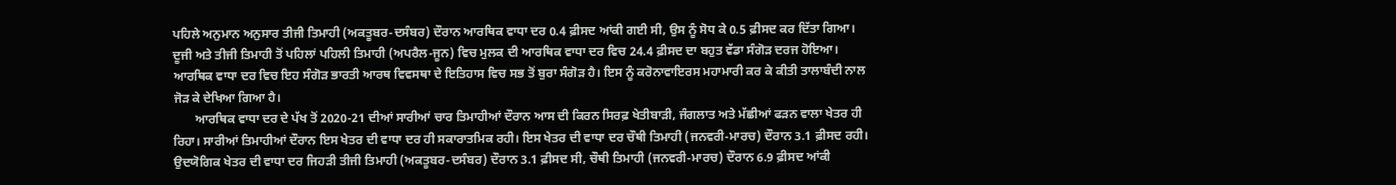ਪਹਿਲੇ ਅਨੁਮਾਨ ਅਨੁਸਾਰ ਤੀਜੀ ਤਿਮਾਹੀ (ਅਕਤੂਬਰ-ਦਸੰਬਰ) ਦੌਰਾਨ ਆਰਥਿਕ ਵਾਧਾ ਦਰ 0.4 ਫ਼ੀਸਦ ਆਂਕੀ ਗਈ ਸੀ, ਉਸ ਨੂੰ ਸੋਧ ਕੇ 0.5 ਫ਼ੀਸਦ ਕਰ ਦਿੱਤਾ ਗਿਆ। ਦੂਜੀ ਅਤੇ ਤੀਜੀ ਤਿਮਾਹੀ ਤੋਂ ਪਹਿਲਾਂ ਪਹਿਲੀ ਤਿਮਾਹੀ (ਅਪਰੈਲ-ਜੂਨ) ਵਿਚ ਮੁਲਕ ਦੀ ਆਰਥਿਕ ਵਾਧਾ ਦਰ ਵਿਚ 24.4 ਫ਼ੀਸਦ ਦਾ ਬਹੁਤ ਵੱਡਾ ਸੰਗੋੜ ਦਰਜ ਹੋਇਆ। ਆਰਥਿਕ ਵਾਧਾ ਦਰ ਵਿਚ ਇਹ ਸੰਗੋੜ ਭਾਰਤੀ ਆਰਥ ਵਿਵਸਥਾ ਦੇ ਇਤਿਹਾਸ ਵਿਚ ਸਭ ਤੋਂ ਬੁਰਾ ਸੰਗੋੜ ਹੈ। ਇਸ ਨੂੰ ਕਰੋਨਾਵਾਇਰਸ ਮਹਾਮਾਰੀ ਕਰ ਕੇ ਕੀਤੀ ਤਾਲਾਬੰਦੀ ਨਾਲ ਜੋੜ ਕੇ ਦੇਖਿਆ ਗਿਆ ਹੈ।
       ਆਰਥਿਕ ਵਾਧਾ ਦਰ ਦੇ ਪੱਖ ਤੋਂ 2020-21 ਦੀਆਂ ਸਾਰੀਆਂ ਚਾਰ ਤਿਮਾਹੀਆਂ ਦੌਰਾਨ ਆਸ ਦੀ ਕਿਰਨ ਸਿਰਫ਼ ਖੇਤੀਬਾੜੀ, ਜੰਗਲਾਤ ਅਤੇ ਮੱਛੀਆਂ ਫੜਨ ਵਾਲਾ ਖੇਤਰ ਹੀ ਰਿਹਾ। ਸਾਰੀਆਂ ਤਿਮਾਹੀਆਂ ਦੌਰਾਨ ਇਸ ਖੇਤਰ ਦੀ ਵਾਧਾ ਦਰ ਹੀ ਸਕਾਰਾਤਮਿਕ ਰਹੀ। ਇਸ ਖੇਤਰ ਦੀ ਵਾਧਾ ਦਰ ਚੌਥੀ ਤਿਮਾਹੀ (ਜਨਵਰੀ-ਮਾਰਚ) ਦੌਰਾਨ 3.1 ਫ਼ੀਸਦ ਰਹੀ। ਉਦਯੋਗਿਕ ਖੇਤਰ ਦੀ ਵਾਧਾ ਦਰ ਜਿਹੜੀ ਤੀਜੀ ਤਿਮਾਹੀ (ਅਕਤੂਬਰ-ਦਸੰਬਰ) ਦੌਰਾਨ 3.1 ਫ਼ੀਸਦ ਸੀ, ਚੌਥੀ ਤਿਮਾਹੀ (ਜਨਵਰੀ-ਮਾਰਚ) ਦੌਰਾਨ 6.9 ਫ਼ੀਸਦ ਆਂਕੀ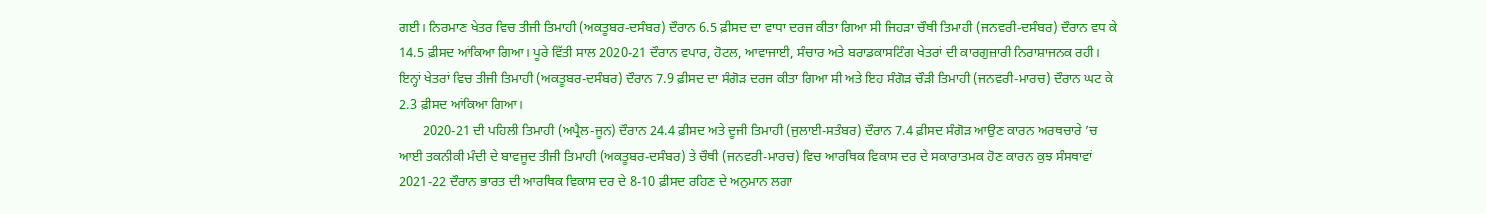ਗਈ। ਨਿਰਮਾਣ ਖੇਤਰ ਵਿਚ ਤੀਜੀ ਤਿਮਾਹੀ (ਅਕਤੂਬਰ-ਦਸੰਬਰ) ਦੌਰਾਨ 6.5 ਫ਼ੀਸਦ ਦਾ ਵਾਧਾ ਦਰਜ ਕੀਤਾ ਗਿਆ ਸੀ ਜਿਹੜਾ ਚੌਥੀ ਤਿਮਾਹੀ (ਜਨਵਰੀ-ਦਸੰਬਰ) ਦੌਰਾਨ ਵਧ ਕੇ 14.5 ਫ਼ੀਸਦ ਆਂਕਿਆ ਗਿਆ। ਪੂਰੇ ਵਿੱਤੀ ਸਾਲ 2020-21 ਦੌਰਾਨ ਵਪਾਰ, ਹੋਟਲ, ਆਵਾਜਾਈ, ਸੰਚਾਰ ਅਤੇ ਬਰਾਡਕਾਸਟਿੰਗ ਖੇਤਰਾਂ ਦੀ ਕਾਰਗੁਜ਼ਾਰੀ ਨਿਰਾਸ਼ਾਜਨਕ ਰਹੀ। ਇਨ੍ਹਾਂ ਖੇਤਰਾਂ ਵਿਚ ਤੀਜੀ ਤਿਮਾਹੀ (ਅਕਤੂਬਰ-ਦਸੰਬਰ) ਦੌਰਾਨ 7.9 ਫ਼ੀਸਦ ਦਾ ਸੰਗੋੜ ਦਰਜ ਕੀਤਾ ਗਿਆ ਸੀ ਅਤੇ ਇਹ ਸੰਗੋੜ ਚੌੜੀ ਤਿਮਾਹੀ (ਜਨਵਰੀ-ਮਾਰਚ) ਦੌਰਾਨ ਘਟ ਕੇ 2.3 ਫ਼ੀਸਦ ਆਂਕਿਆ ਗਿਆ।
       2020-21 ਦੀ ਪਹਿਲੀ ਤਿਮਾਹੀ (ਅਪ੍ਰੈਲ-ਜੂਨ) ਦੌਰਾਨ 24.4 ਫ਼ੀਸਦ ਅਤੇ ਦੂਜੀ ਤਿਮਾਹੀ (ਜੁਲਾਈ-ਸਤੰਬਰ) ਦੌਰਾਨ 7.4 ਫ਼ੀਸਦ ਸੰਗੋੜ ਆਉਣ ਕਾਰਨ ਅਰਥਚਾਰੇ ’ਚ ਆਈ ਤਕਨੀਕੀ ਮੰਦੀ ਦੇ ਬਾਵਜੂਦ ਤੀਜੀ ਤਿਮਾਹੀ (ਅਕਤੂਬਰ-ਦਸੰਬਰ) ਤੇ ਚੌਥੀ (ਜਨਵਰੀ-ਮਾਰਚ) ਵਿਚ ਆਰਥਿਕ ਵਿਕਾਸ ਦਰ ਦੇ ਸਕਾਰਾਤਮਕ ਹੋਣ ਕਾਰਨ ਕੁਝ ਸੰਸਥਾਵਾਂ 2021-22 ਦੌਰਾਨ ਭਾਰਤ ਦੀ ਆਰਥਿਕ ਵਿਕਾਸ ਦਰ ਦੇ 8-10 ਫ਼ੀਸਦ ਰਹਿਣ ਦੇ ਅਨੁਮਾਨ ਲਗਾ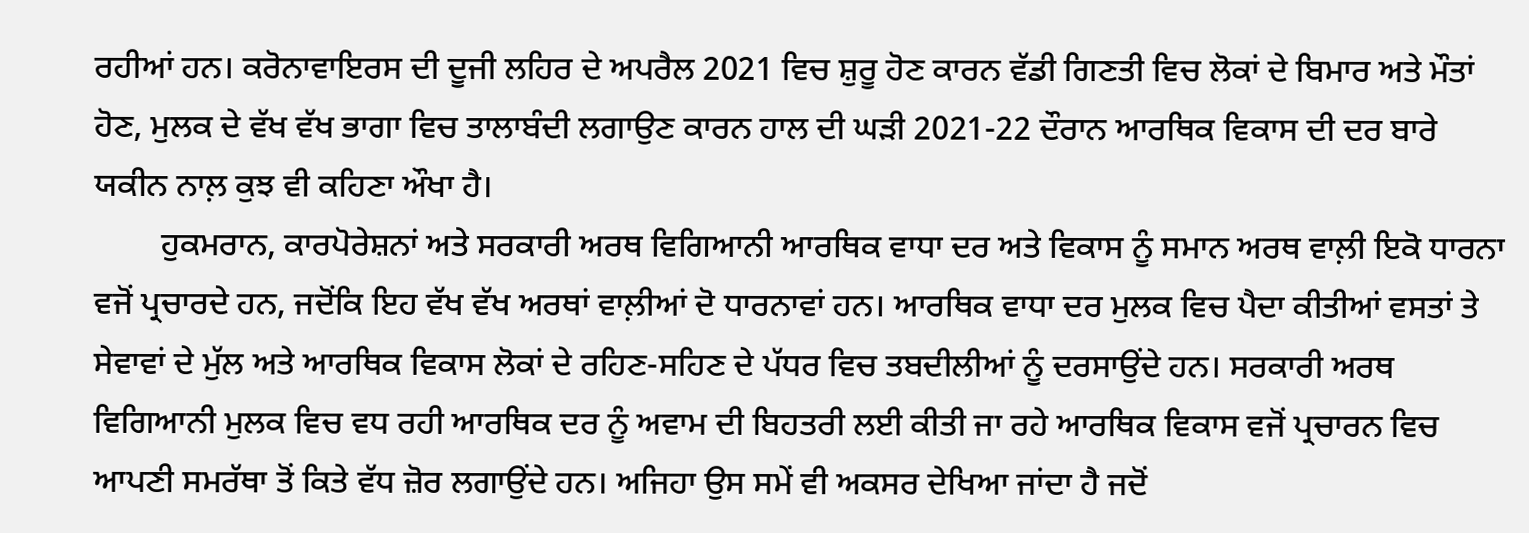ਰਹੀਆਂ ਹਨ। ਕਰੋਨਾਵਾਇਰਸ ਦੀ ਦੂਜੀ ਲਹਿਰ ਦੇ ਅਪਰੈਲ 2021 ਵਿਚ ਸ਼ੁਰੂ ਹੋਣ ਕਾਰਨ ਵੱਡੀ ਗਿਣਤੀ ਵਿਚ ਲੋਕਾਂ ਦੇ ਬਿਮਾਰ ਅਤੇ ਮੌਤਾਂ ਹੋਣ, ਮੁਲਕ ਦੇ ਵੱਖ ਵੱਖ ਭਾਗਾ ਵਿਚ ਤਾਲਾਬੰਦੀ ਲਗਾਉਣ ਕਾਰਨ ਹਾਲ ਦੀ ਘੜੀ 2021-22 ਦੌਰਾਨ ਆਰਥਿਕ ਵਿਕਾਸ ਦੀ ਦਰ ਬਾਰੇ ਯਕੀਨ ਨਾਲ਼ ਕੁਝ ਵੀ ਕਹਿਣਾ ਔਖਾ ਹੈ।
        ਹੁਕਮਰਾਨ, ਕਾਰਪੋਰੇਸ਼ਨਾਂ ਅਤੇ ਸਰਕਾਰੀ ਅਰਥ ਵਿਗਿਆਨੀ ਆਰਥਿਕ ਵਾਧਾ ਦਰ ਅਤੇ ਵਿਕਾਸ ਨੂੰ ਸਮਾਨ ਅਰਥ ਵਾਲ਼ੀ ਇਕੋ ਧਾਰਨਾ ਵਜੋਂ ਪ੍ਰਚਾਰਦੇ ਹਨ, ਜਦੋਂਕਿ ਇਹ ਵੱਖ ਵੱਖ ਅਰਥਾਂ ਵਾਲ਼ੀਆਂ ਦੋ ਧਾਰਨਾਵਾਂ ਹਨ। ਆਰਥਿਕ ਵਾਧਾ ਦਰ ਮੁਲਕ ਵਿਚ ਪੈਦਾ ਕੀਤੀਆਂ ਵਸਤਾਂ ਤੇ ਸੇਵਾਵਾਂ ਦੇ ਮੁੱਲ ਅਤੇ ਆਰਥਿਕ ਵਿਕਾਸ ਲੋਕਾਂ ਦੇ ਰਹਿਣ-ਸਹਿਣ ਦੇ ਪੱਧਰ ਵਿਚ ਤਬਦੀਲੀਆਂ ਨੂੰ ਦਰਸਾਉਂਦੇ ਹਨ। ਸਰਕਾਰੀ ਅਰਥ ਵਿਗਿਆਨੀ ਮੁਲਕ ਵਿਚ ਵਧ ਰਹੀ ਆਰਥਿਕ ਦਰ ਨੂੰ ਅਵਾਮ ਦੀ ਬਿਹਤਰੀ ਲਈ ਕੀਤੀ ਜਾ ਰਹੇ ਆਰਥਿਕ ਵਿਕਾਸ ਵਜੋਂ ਪ੍ਰਚਾਰਨ ਵਿਚ ਆਪਣੀ ਸਮਰੱਥਾ ਤੋਂ ਕਿਤੇ ਵੱਧ ਜ਼ੋਰ ਲਗਾਉਂਦੇ ਹਨ। ਅਜਿਹਾ ਉਸ ਸਮੇਂ ਵੀ ਅਕਸਰ ਦੇਖਿਆ ਜਾਂਦਾ ਹੈ ਜਦੋਂ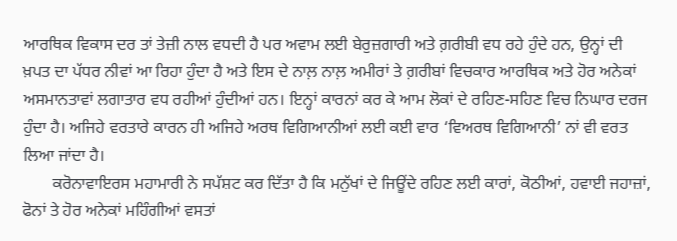ਆਰਥਿਕ ਵਿਕਾਸ ਦਰ ਤਾਂ ਤੇਜ਼ੀ ਨਾਲ ਵਧਦੀ ਹੈ ਪਰ ਅਵਾਮ ਲਈ ਬੇਰੁਜ਼ਗਾਰੀ ਅਤੇ ਗ਼ਰੀਬੀ ਵਧ ਰਹੇ ਹੁੰਦੇ ਹਨ, ਉਨ੍ਹਾਂ ਦੀ ਖ਼ਪਤ ਦਾ ਪੱਧਰ ਨੀਵਾਂ ਆ ਰਿਹਾ ਹੁੰਦਾ ਹੈ ਅਤੇ ਇਸ ਦੇ ਨਾਲ਼ ਨਾਲ਼ ਅਮੀਰਾਂ ਤੇ ਗ਼ਰੀਬਾਂ ਵਿਚਕਾਰ ਆਰਥਿਕ ਅਤੇ ਹੋਰ ਅਨੇਕਾਂ ਅਸਮਾਨਤਾਵਾਂ ਲਗਾਤਾਰ ਵਧ ਰਹੀਆਂ ਹੁੰਦੀਆਂ ਹਨ। ਇਨ੍ਹਾਂ ਕਾਰਨਾਂ ਕਰ ਕੇ ਆਮ ਲੋਕਾਂ ਦੇ ਰਹਿਣ-ਸਹਿਣ ਵਿਚ ਨਿਘਾਰ ਦਰਜ ਹੁੰਦਾ ਹੈ। ਅਜਿਹੇ ਵਰਤਾਰੇ ਕਾਰਨ ਹੀ ਅਜਿਹੇ ਅਰਥ ਵਿਗਿਆਨੀਆਂ ਲਈ ਕਈ ਵਾਰ ‘ਵਿਅਰਥ ਵਿਗਿਆਨੀ’ ਨਾਂ ਵੀ ਵਰਤ ਲਿਆ ਜਾਂਦਾ ਹੈ।
       ਕਰੋਨਾਵਾਇਰਸ ਮਹਾਮਾਰੀ ਨੇ ਸਪੱਸ਼ਟ ਕਰ ਦਿੱਤਾ ਹੈ ਕਿ ਮਨੁੱਖਾਂ ਦੇ ਜਿਊਂਦੇ ਰਹਿਣ ਲਈ ਕਾਰਾਂ, ਕੋਠੀਆਂ, ਹਵਾਈ ਜਹਾਜ਼ਾਂ, ਫੋਨਾਂ ਤੇ ਹੋਰ ਅਨੇਕਾਂ ਮਹਿੰਗੀਆਂ ਵਸਤਾਂ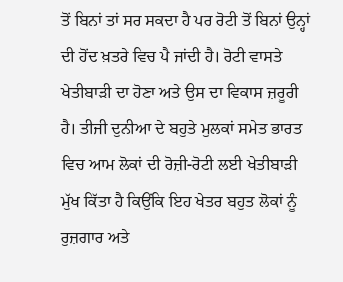ਤੋਂ ਬਿਨਾਂ ਤਾਂ ਸਰ ਸਕਦਾ ਹੈ ਪਰ ਰੋਟੀ ਤੋਂ ਬਿਨਾਂ ਉਨ੍ਹਾਂ ਦੀ ਹੋਂਦ ਖ਼ਤਰੇ ਵਿਚ ਪੈ ਜਾਂਦੀ ਹੈ। ਰੋਟੀ ਵਾਸਤੇ ਖੇਤੀਬਾੜੀ ਦਾ ਹੋਣਾ ਅਤੇ ਉਸ ਦਾ ਵਿਕਾਸ ਜ਼ਰੂਰੀ ਹੈ। ਤੀਜੀ ਦੁਨੀਆ ਦੇ ਬਹੁਤੇ ਮੁਲਕਾਂ ਸਮੇਤ ਭਾਰਤ ਵਿਚ ਆਮ ਲੋਕਾਂ ਦੀ ਰੋਜ਼ੀ-ਰੋਟੀ ਲਈ ਖੇਤੀਬਾੜੀ ਮੁੱਖ ਕਿੱਤਾ ਹੈ ਕਿਉਂਕਿ ਇਹ ਖੇਤਰ ਬਹੁਤ ਲੋਕਾਂ ਨੂੰ ਰੁਜ਼ਗਾਰ ਅਤੇ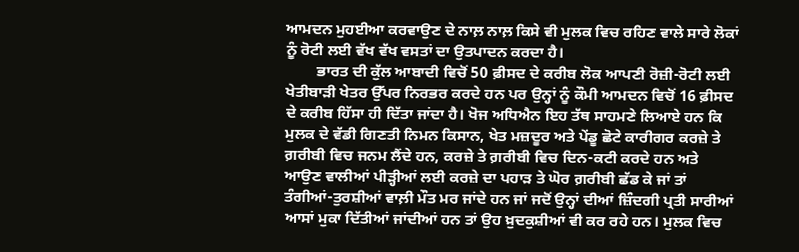ਆਮਦਨ ਮੁਹਈਆ ਕਰਵਾਉਣ ਦੇ ਨਾਲ਼ ਨਾਲ਼ ਕਿਸੇ ਵੀ ਮੁਲਕ ਵਿਚ ਰਹਿਣ ਵਾਲੇ ਸਾਰੇ ਲੋਕਾਂ ਨੂੰ ਰੋਟੀ ਲਈ ਵੱਖ ਵੱਖ ਵਸਤਾਂ ਦਾ ਉਤਪਾਦਨ ਕਰਦਾ ਹੈ।
        ਭਾਰਤ ਦੀ ਕੁੱਲ ਆਬਾਦੀ ਵਿਚੋਂ 50 ਫ਼ੀਸਦ ਦੇ ਕਰੀਬ ਲੋਕ ਆਪਣੀ ਰੋਜ਼ੀ-ਰੋਟੀ ਲਈ ਖੇਤੀਬਾੜੀ ਖੇਤਰ ਉੱਪਰ ਨਿਰਭਰ ਕਰਦੇ ਹਨ ਪਰ ਉਨ੍ਹਾਂ ਨੂੰ ਕੌਮੀ ਆਮਦਨ ਵਿਚੋਂ 16 ਫ਼ੀਸਦ ਦੇ ਕਰੀਬ ਹਿੱਸਾ ਹੀ ਦਿੱਤਾ ਜਾਂਦਾ ਹੈ। ਖੋਜ ਅਧਿਐਨ ਇਹ ਤੱਥ ਸਾਹਮਣੇ ਲਿਆਏ ਹਨ ਕਿ ਮੁਲਕ ਦੇ ਵੱਡੀ ਗਿਣਤੀ ਨਿਮਨ ਕਿਸਾਨ, ਖੇਤ ਮਜ਼ਦੂਰ ਅਤੇ ਪੇਂਡੂ ਛੋਟੇ ਕਾਰੀਗਰ ਕਰਜ਼ੇ ਤੇ ਗ਼ਰੀਬੀ ਵਿਚ ਜਨਮ ਲੈਂਦੇ ਹਨ, ਕਰਜ਼ੇ ਤੇ ਗ਼ਰੀਬੀ ਵਿਚ ਦਿਨ-ਕਟੀ ਕਰਦੇ ਹਨ ਅਤੇ ਆਉਣ ਵਾਲੀਆਂ ਪੀੜ੍ਹੀਆਂ ਲਈ ਕਰਜ਼ੇ ਦਾ ਪਹਾੜ ਤੇ ਘੋਰ ਗ਼ਰੀਬੀ ਛੱਡ ਕੇ ਜਾਂ ਤਾਂ ਤੰਗੀਆਂ-ਤੁਰਸ਼ੀਆਂ ਵਾਲ਼ੀ ਮੌਤ ਮਰ ਜਾਂਦੇ ਹਨ ਜਾਂ ਜਦੋਂ ਉਨ੍ਹਾਂ ਦੀਆਂ ਜ਼ਿੰਦਗੀ ਪ੍ਰਤੀ ਸਾਰੀਆਂ ਆਸਾਂ ਮੁਕਾ ਦਿੱਤੀਆਂ ਜਾਂਦੀਆਂ ਹਨ ਤਾਂ ਉਹ ਖ਼ੁਦਕੁਸ਼ੀਆਂ ਵੀ ਕਰ ਰਹੇ ਹਨ। ਮੁਲਕ ਵਿਚ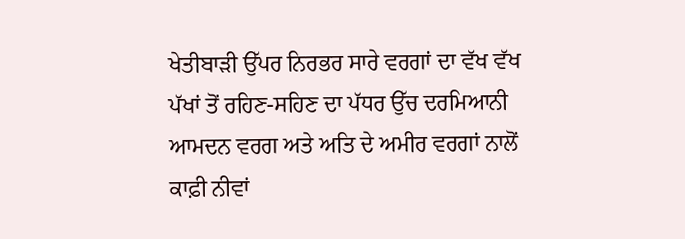ਖੇਤੀਬਾੜੀ ਉੱਪਰ ਨਿਰਭਰ ਸਾਰੇ ਵਰਗਾਂ ਦਾ ਵੱਖ ਵੱਖ ਪੱਖਾਂ ਤੋਂ ਰਹਿਣ-ਸਹਿਣ ਦਾ ਪੱਧਰ ਉੱਚ ਦਰਮਿਆਨੀ ਆਮਦਨ ਵਰਗ ਅਤੇ ਅਤਿ ਦੇ ਅਮੀਰ ਵਰਗਾਂ ਨਾਲੋਂ ਕਾਫ਼ੀ ਨੀਵਾਂ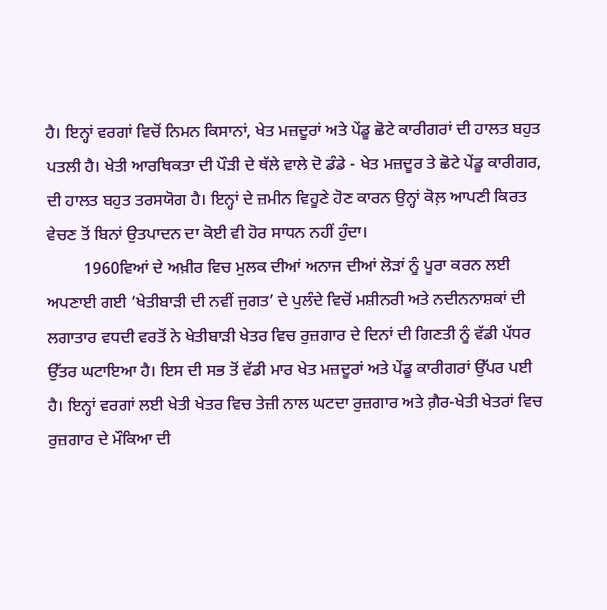ਹੈ। ਇਨ੍ਹਾਂ ਵਰਗਾਂ ਵਿਚੋਂ ਨਿਮਨ ਕਿਸਾਨਾਂ, ਖੇਤ ਮਜ਼ਦੂਰਾਂ ਅਤੇ ਪੇਂਡੂ ਛੋਟੇ ਕਾਰੀਗਰਾਂ ਦੀ ਹਾਲਤ ਬਹੁਤ ਪਤਲੀ ਹੈ। ਖੇਤੀ ਆਰਥਿਕਤਾ ਦੀ ਪੌੜੀ ਦੇ ਥੱਲੇ ਵਾਲੇ ਦੋ ਡੰਡੇ - ਖੇਤ ਮਜ਼ਦੂਰ ਤੇ ਛੋਟੇ ਪੇਂਡੂ ਕਾਰੀਗਰ, ਦੀ ਹਾਲਤ ਬਹੁਤ ਤਰਸਯੋਗ ਹੈ। ਇਨ੍ਹਾਂ ਦੇ ਜ਼ਮੀਨ ਵਿਹੂਣੇ ਹੋਣ ਕਾਰਨ ਉਨ੍ਹਾਂ ਕੋਲ਼ ਆਪਣੀ ਕਿਰਤ ਵੇਚਣ ਤੋਂ ਬਿਨਾਂ ਉਤਪਾਦਨ ਦਾ ਕੋਈ ਵੀ ਹੋਰ ਸਾਧਨ ਨਹੀਂ ਹੁੰਦਾ।
         1960ਵਿਆਂ ਦੇ ਅਖ਼ੀਰ ਵਿਚ ਮੁਲਕ ਦੀਆਂ ਅਨਾਜ ਦੀਆਂ ਲੋੜਾਂ ਨੂੰ ਪੂਰਾ ਕਰਨ ਲਈ ਅਪਣਾਈ ਗਈ ‘ਖੇਤੀਬਾੜੀ ਦੀ ਨਵੀਂ ਜੁਗਤ’ ਦੇ ਪੁਲੰਦੇ ਵਿਚੋਂ ਮਸ਼ੀਨਰੀ ਅਤੇ ਨਦੀਨਨਾਸ਼ਕਾਂ ਦੀ ਲਗਾਤਾਰ ਵਧਦੀ ਵਰਤੋਂ ਨੇ ਖੇਤੀਬਾੜੀ ਖੇਤਰ ਵਿਚ ਰੁਜ਼ਗਾਰ ਦੇ ਦਿਨਾਂ ਦੀ ਗਿਣਤੀ ਨੂੰ ਵੱਡੀ ਪੱਧਰ ਉੱਤਰ ਘਟਾਇਆ ਹੈ। ਇਸ ਦੀ ਸਭ ਤੋਂ ਵੱਡੀ ਮਾਰ ਖੇਤ ਮਜ਼ਦੂਰਾਂ ਅਤੇ ਪੇਂਡੂ ਕਾਰੀਗਰਾਂ ਉੱਪਰ ਪਈ ਹੈ। ਇਨ੍ਹਾਂ ਵਰਗਾਂ ਲਈ ਖੇਤੀ ਖੇਤਰ ਵਿਚ ਤੇਜ਼ੀ ਨਾਲ ਘਟਦਾ ਰੁਜ਼ਗਾਰ ਅਤੇ ਗ਼ੈਰ-ਖੇਤੀ ਖੇਤਰਾਂ ਵਿਚ ਰੁਜ਼ਗਾਰ ਦੇ ਮੌਕਿਆ ਦੀ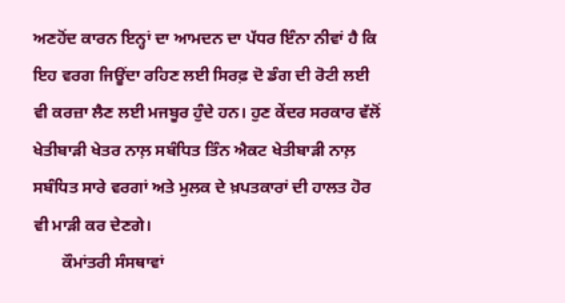ਅਣਹੋਂਦ ਕਾਰਨ ਇਨ੍ਹਾਂ ਦਾ ਆਮਦਨ ਦਾ ਪੱਧਰ ਇੰਨਾ ਨੀਵਾਂ ਹੈ ਕਿ ਇਹ ਵਰਗ ਜਿਊਂਦਾ ਰਹਿਣ ਲਈ ਸਿਰਫ਼ ਦੋ ਡੰਗ ਦੀ ਰੋਟੀ ਲਈ ਵੀ ਕਰਜ਼ਾ ਲੈਣ ਲਈ ਮਜਬੂਰ ਹੁੰਦੇ ਹਨ। ਹੁਣ ਕੇਂਦਰ ਸਰਕਾਰ ਵੱਲੋਂ ਖੇਤੀਬਾੜੀ ਖੇਤਰ ਨਾਲ਼ ਸਬੰਧਿਤ ਤਿੰਨ ਐਕਟ ਖੇਤੀਬਾੜੀ ਨਾਲ਼ ਸਬੰਧਿਤ ਸਾਰੇ ਵਰਗਾਂ ਅਤੇ ਮੁਲਕ ਦੇ ਖ਼ਪਤਕਾਰਾਂ ਦੀ ਹਾਲਤ ਹੋਰ ਵੀ ਮਾੜੀ ਕਰ ਦੇਣਗੇ।
       ਕੌਮਾਂਤਰੀ ਸੰਸਥਾਵਾਂ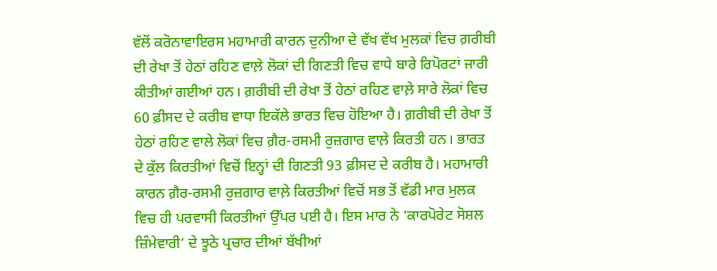ਵੱਲੋਂ ਕਰੋਨਾਵਾਇਰਸ ਮਹਾਮਾਰੀ ਕਾਰਨ ਦੁਨੀਆ ਦੇ ਵੱਖ ਵੱਖ ਮੁਲਕਾਂ ਵਿਚ ਗ਼ਰੀਬੀ ਦੀ ਰੇਖਾ ਤੋਂ ਹੇਠਾਂ ਰਹਿਣ ਵਾਲ਼ੇ ਲੋਕਾਂ ਦੀ ਗਿਣਤੀ ਵਿਚ ਵਾਧੇ ਬਾਰੇ ਰਿਪੋਰਟਾਂ ਜਾਰੀ ਕੀਤੀਆਂ ਗਈਆਂ ਹਨ। ਗ਼ਰੀਬੀ ਦੀ ਰੇਖਾ ਤੋਂ ਹੇਠਾਂ ਰਹਿਣ ਵਾਲ਼ੇ ਸਾਰੇ ਲੋਕਾਂ ਵਿਚ 60 ਫ਼ੀਸਦ ਦੇ ਕਰੀਬ ਵਾਧਾ ਇਕੱਲੇ ਭਾਰਤ ਵਿਚ ਹੋਇਆ ਹੈ। ਗ਼ਰੀਬੀ ਦੀ ਰੇਖਾ ਤੋਂ ਹੇਠਾਂ ਰਹਿਣ ਵਾਲੇ ਲੋਕਾਂ ਵਿਚ ਗ਼ੈਰ-ਰਸਮੀ ਰੁਜ਼ਗਾਰ ਵਾਲ਼ੇ ਕਿਰਤੀ ਹਨ। ਭਾਰਤ ਦੇ ਕੁੱਲ ਕਿਰਤੀਆਂ ਵਿਚੋਂ ਇਨ੍ਹਾਂ ਦੀ ਗਿਣਤੀ 93 ਫ਼ੀਸਦ ਦੇ ਕਰੀਬ ਹੈ। ਮਹਾਮਾਰੀ ਕਾਰਨ ਗ਼ੈਰ-ਰਸਮੀ ਰੁਜ਼ਗਾਰ ਵਾਲ਼ੇ ਕਿਰਤੀਆਂ ਵਿਚੋਂ ਸਭ ਤੋਂ ਵੱਡੀ ਮਾਰ ਮੁਲਕ ਵਿਚ ਹੀ ਪਰਵਾਸੀ ਕਿਰਤੀਆਂ ਉੱਪਰ ਪਈ ਹੈ। ਇਸ ਮਾਰ ਨੇ ‘ਕਾਰਪੋਰੇਟ ਸੋਸ਼ਲ ਜ਼ਿੰਮੇਵਾਰੀ’ ਦੇ ਝੂਠੇ ਪ੍ਰਚਾਰ ਦੀਆਂ ਬੱਖੀਆਂ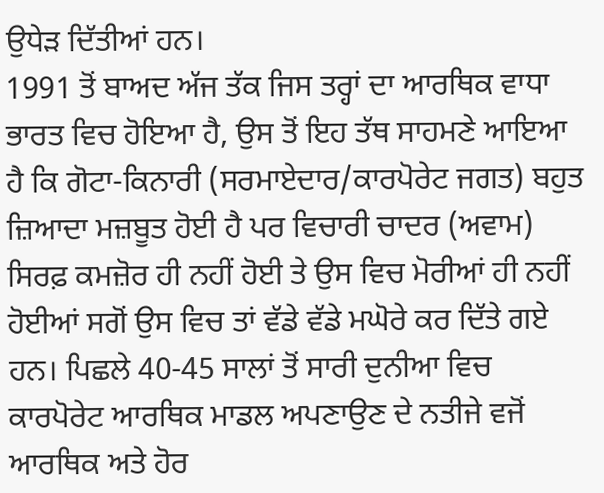ਉਧੇੜ ਦਿੱਤੀਆਂ ਹਨ।
1991 ਤੋਂ ਬਾਅਦ ਅੱਜ ਤੱਕ ਜਿਸ ਤਰ੍ਹਾਂ ਦਾ ਆਰਥਿਕ ਵਾਧਾ ਭਾਰਤ ਵਿਚ ਹੋਇਆ ਹੈ, ਉਸ ਤੋਂ ਇਹ ਤੱਥ ਸਾਹਮਣੇ ਆਇਆ ਹੈ ਕਿ ਗੋਟਾ-ਕਿਨਾਰੀ (ਸਰਮਾਏਦਾਰ/ਕਾਰਪੋਰੇਟ ਜਗਤ) ਬਹੁਤ ਜ਼ਿਆਦਾ ਮਜ਼ਬੂਤ ਹੋਈ ਹੈ ਪਰ ਵਿਚਾਰੀ ਚਾਦਰ (ਅਵਾਮ) ਸਿਰਫ਼ ਕਮਜ਼ੋਰ ਹੀ ਨਹੀਂ ਹੋਈ ਤੇ ਉਸ ਵਿਚ ਮੋਰੀਆਂ ਹੀ ਨਹੀਂ ਹੋਈਆਂ ਸਗੋਂ ਉਸ ਵਿਚ ਤਾਂ ਵੱਡੇ ਵੱਡੇ ਮਘੋਰੇ ਕਰ ਦਿੱਤੇ ਗਏ ਹਨ। ਪਿਛਲੇ 40-45 ਸਾਲਾਂ ਤੋਂ ਸਾਰੀ ਦੁਨੀਆ ਵਿਚ ਕਾਰਪੋਰੇਟ ਆਰਥਿਕ ਮਾਡਲ ਅਪਣਾਉਣ ਦੇ ਨਤੀਜੇ ਵਜੋਂ ਆਰਥਿਕ ਅਤੇ ਹੋਰ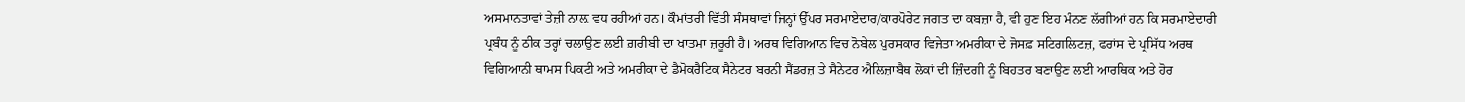ਅਸਮਾਨਤਾਵਾਂ ਤੇਜ਼ੀ ਨਾਲ਼ ਵਧ ਰਹੀਆਂ ਹਨ। ਕੌਮਾਂਤਰੀ ਵਿੱਤੀ ਸੰਸਥਾਵਾਂ ਜਿਨ੍ਹਾਂ ਉੱਪਰ ਸਰਮਾਏਦਾਰ/ਕਾਰਪੋਰੇਟ ਜਗਤ ਦਾ ਕਬਜ਼ਾ ਹੈ, ਵੀ ਹੁਣ ਇਹ ਮੰਨਣ ਲੱਗੀਆਂ ਹਨ ਕਿ ਸਰਮਾਏਦਾਰੀ ਪ੍ਰਬੰਧ ਨੂੰ ਠੀਕ ਤਰ੍ਹਾਂ ਚਲਾਉਣ ਲਈ ਗ਼ਰੀਬੀ ਦਾ ਖਾਤਮਾ ਜ਼ਰੂਰੀ ਹੈ। ਅਰਥ ਵਿਗਿਆਨ ਵਿਚ ਨੋਬੇਲ ਪੁਰਸਕਾਰ ਵਿਜੇਤਾ ਅਮਰੀਕਾ ਦੇ ਜੋਸਫ਼ ਸਟਿਗਲਿਟਜ਼, ਫਰਾਂਸ ਦੇ ਪ੍ਰਸਿੱਧ ਅਰਥ ਵਿਗਿਆਨੀ ਥਾਮਸ ਪਿਕਟੀ ਅਤੇ ਅਮਰੀਕਾ ਦੇ ਡੈਮੋਕਰੈਟਿਕ ਸੈਨੇਟਰ ਬਰਨੀ ਸੈਂਡਰਜ਼ ਤੇ ਸੈਨੇਟਰ ਐਲਿਜ਼ਾਬੈਥ ਲੋਕਾਂ ਦੀ ਜ਼ਿੰਦਗੀ ਨੂੰ ਬਿਹਤਰ ਬਣਾਉਣ ਲਈ ਆਰਥਿਕ ਅਤੇ ਹੋਰ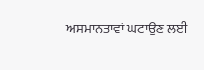ਅਸਮਾਨਤਾਵਾਂ ਘਟਾਉਣ ਲਈ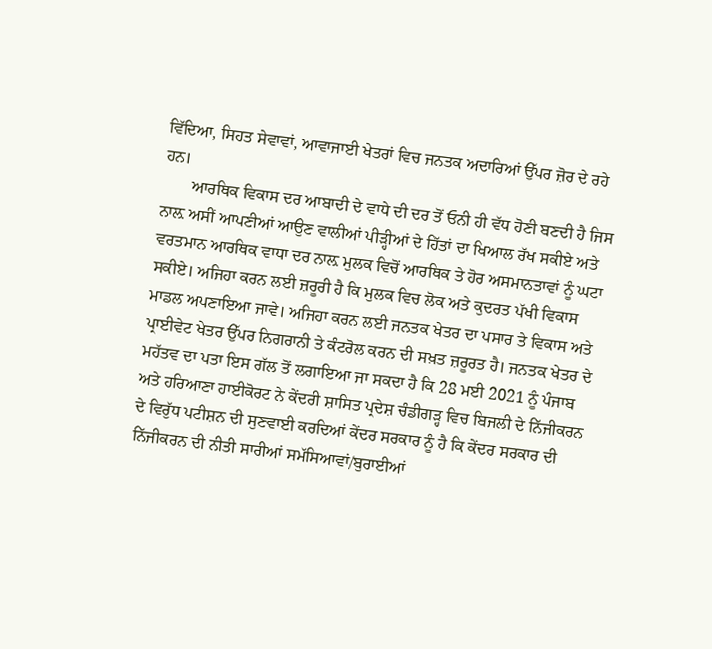ਵਿੱਦਿਆ, ਸਿਹਤ ਸੇਵਾਵਾਂ, ਆਵਾਜਾਈ ਖੇਤਰਾਂ ਵਿਚ ਜਨਤਕ ਅਦਾਰਿਆਂ ਉੱਪਰ ਜ਼ੋਰ ਦੇ ਰਹੇ ਹਨ।
       ਆਰਥਿਕ ਵਿਕਾਸ ਦਰ ਆਬਾਦੀ ਦੇ ਵਾਧੇ ਦੀ ਦਰ ਤੋਂ ਓਨੀ ਹੀ ਵੱਧ ਹੋਣੀ ਬਣਦੀ ਹੈ ਜਿਸ ਨਾਲ਼ ਅਸੀਂ ਆਪਣੀਆਂ ਆਉਣ ਵਾਲੀਆਂ ਪੀੜ੍ਹੀਆਂ ਦੇ ਹਿੱਤਾਂ ਦਾ ਖਿਆਲ ਰੱਖ ਸਕੀਏ ਅਤੇ ਵਰਤਮਾਨ ਆਰਥਿਕ ਵਾਧਾ ਦਰ ਨਾਲ਼ ਮੁਲਕ ਵਿਚੋਂ ਆਰਥਿਕ ਤੇ ਹੋਰ ਅਸਮਾਨਤਾਵਾਂ ਨੂੰ ਘਟਾ ਸਕੀਏ। ਅਜਿਹਾ ਕਰਨ ਲਈ ਜ਼ਰੂਰੀ ਹੈ ਕਿ ਮੁਲਕ ਵਿਚ ਲੋਕ ਅਤੇ ਕੁਦਰਤ ਪੱਖੀ ਵਿਕਾਸ ਮਾਡਲ ਅਪਣਾਇਆ ਜਾਵੇ। ਅਜਿਹਾ ਕਰਨ ਲਈ ਜਨਤਕ ਖੇਤਰ ਦਾ ਪਸਾਰ ਤੇ ਵਿਕਾਸ ਅਤੇ ਪ੍ਰਾਈਵੇਟ ਖੇਤਰ ਉੱਪਰ ਨਿਗਰਾਨੀ ਤੇ ਕੰਟਰੋਲ ਕਰਨ ਦੀ ਸਖ਼ਤ ਜ਼ਰੂਰਤ ਹੈ। ਜਨਤਕ ਖੇਤਰ ਦੇ ਮਹੱਤਵ ਦਾ ਪਤਾ ਇਸ ਗੱਲ ਤੋਂ ਲਗਾਇਆ ਜਾ ਸਕਦਾ ਹੈ ਕਿ 28 ਮਈ 2021 ਨੂੰ ਪੰਜਾਬ ਅਤੇ ਹਰਿਆਣਾ ਹਾਈਕੋਰਟ ਨੇ ਕੇਂਦਰੀ ਸ਼ਾਸਿਤ ਪ੍ਰਦੇਸ਼ ਚੰਡੀਗੜ੍ਹ ਵਿਚ ਬਿਜਲੀ ਦੇ ਨਿੱਜੀਕਰਨ ਦੇ ਵਿਰੁੱਧ ਪਟੀਸ਼ਨ ਦੀ ਸੁਣਵਾਈ ਕਰਦਿਆਂ ਕੇਂਦਰ ਸਰਕਾਰ ਨੂੰ ਹੈ ਕਿ ਕੇਂਦਰ ਸਰਕਾਰ ਦੀ ਨਿੱਜੀਕਰਨ ਦੀ ਨੀਤੀ ਸਾਰੀਆਂ ਸਮੱਸਿਆਵਾਂ/ਬੁਰਾਈਆਂ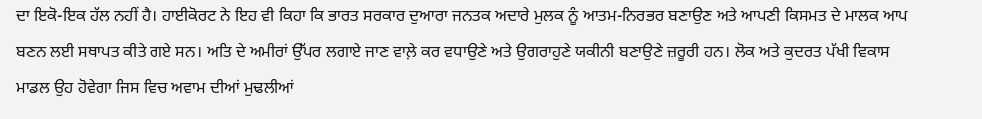ਦਾ ਇਕੋ-ਇਕ ਹੱਲ ਨਹੀਂ ਹੈ। ਹਾਈਕੋਰਟ ਨੇ ਇਹ ਵੀ ਕਿਹਾ ਕਿ ਭਾਰਤ ਸਰਕਾਰ ਦੁਆਰਾ ਜਨਤਕ ਅਦਾਰੇ ਮੁਲਕ ਨੂੰ ਆਤਮ-ਨਿਰਭਰ ਬਣਾਉਣ ਅਤੇ ਆਪਣੀ ਕਿਸਮਤ ਦੇ ਮਾਲਕ ਆਪ ਬਣਨ ਲਈ ਸਥਾਪਤ ਕੀਤੇ ਗਏ ਸਨ। ਅਤਿ ਦੇ ਅਮੀਰਾਂ ਉੱਪਰ ਲਗਾਏ ਜਾਣ ਵਾਲ਼ੇ ਕਰ ਵਧਾਉਣੇ ਅਤੇ ਉਗਰਾਹੁਣੇ ਯਕੀਨੀ ਬਣਾਉਣੇ ਜ਼ਰੂਰੀ ਹਨ। ਲੋਕ ਅਤੇ ਕੁਦਰਤ ਪੱਖੀ ਵਿਕਾਸ ਮਾਡਲ ਉਹ ਹੋਵੇਗਾ ਜਿਸ ਵਿਚ ਅਵਾਮ ਦੀਆਂ ਮੁਢਲੀਆਂ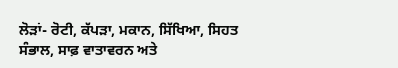ਲੋੜਾਂ- ਰੋਟੀ, ਕੱਪੜਾ, ਮਕਾਨ, ਸਿੱਖਿਆ, ਸਿਹਤ ਸੰਭਾਲ, ਸਾਫ਼ ਵਾਤਾਵਰਨ ਅਤੇ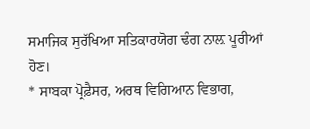ਸਮਾਜਿਕ ਸੁਰੱਖਿਆ ਸਤਿਕਾਰਯੋਗ ਢੰਗ ਨਾਲ਼ ਪੂਰੀਆਂ ਹੋਣ।
* ਸਾਬਕਾ ਪ੍ਰੋਫ਼ੈਸਰ, ਅਰਥ ਵਿਗਿਆਨ ਵਿਭਾਗ,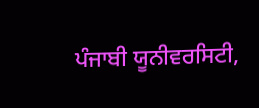ਪੰਜਾਬੀ ਯੂਨੀਵਰਸਿਟੀ,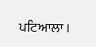ਪਟਿਆਲਾ।